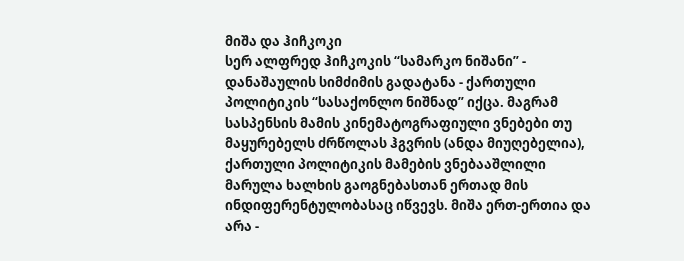მიშა და ჰიჩკოკი
სერ ალფრედ ჰიჩკოკის “სამარკო ნიშანი” - დანაშაულის სიმძიმის გადატანა - ქართული პოლიტიკის “სასაქონლო ნიშნად” იქცა. მაგრამ სასპენსის მამის კინემატოგრაფიული ვნებები თუ მაყურებელს ძრწოლას ჰგვრის (ანდა მიუღებელია), ქართული პოლიტიკის მამების ვნებააშლილი მარულა ხალხის გაოგნებასთან ერთად მის ინდიფერენტულობასაც იწვევს. მიშა ერთ-ერთია და არა -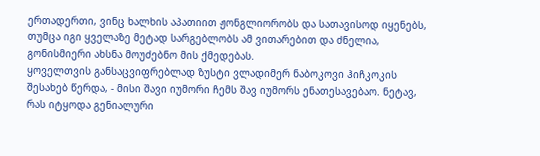ერთადერთი, ვინც ხალხის აპათიით ჟონგლიორობს და სათავისოდ იყენებს, თუმცა იგი ყველაზე მეტად სარგებლობს ამ ვითარებით და ძნელია, გონისმიერი ახსნა მოუძებნო მის ქმედებას.
ყოველთვის განსაცვიფრებლად ზუსტი ვლადიმერ ნაბოკოვი ჰიჩკოკის შესახებ წერდა, - მისი შავი იუმორი ჩემს შავ იუმორს ენათესავებაო. ნეტავ, რას იტყოდა გენიალური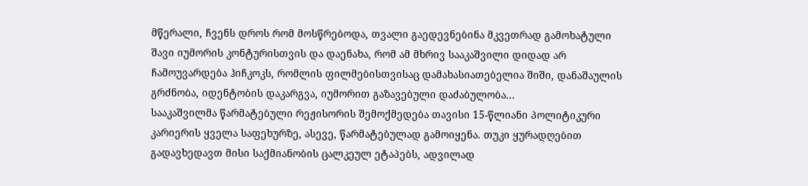მწერალი, ჩვენს დროს რომ მოსწრებოდა, თვალი გაედევნებინა მკვეთრად გამოხატული შავი იუმორის კონტურისთვის და დაენახა, რომ ამ მხრივ სააკაშვილი დიდად არ ჩამოუვარდება ჰიჩკოკს, რომლის ფილმებისთვისაც დამახასიათებელია შიში, დანაშაულის გრძნობა, იდენტობის დაკარგვა, იუმორით გაზავებული დაძაბულობა...
სააკაშვილმა წარმატებული რეჟისორის შემოქმედება თავისი 15-წლიანი პოლიტიკური კარიერის ყველა საფეხურზე, ასევე, წარმატებულად გამოიყენა. თუკი ყურადღებით გადავხედავთ მისი საქმიანობის ცალკეულ ეტაპებს, ადვილად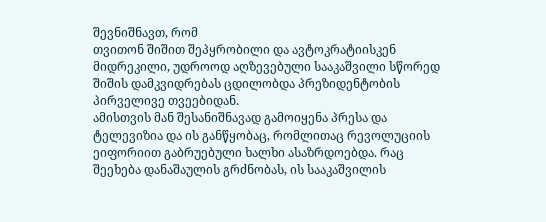შევნიშნავთ, რომ
თვითონ შიშით შეპყრობილი და ავტოკრატიისკენ მიდრეკილი, უდროოდ აღზევებული სააკაშვილი სწორედ შიშის დამკვიდრებას ცდილობდა პრეზიდენტობის პირველივე თვეებიდან.
ამისთვის მან შესანიშნავად გამოიყენა პრესა და ტელევიზია და ის განწყობაც, რომლითაც რევოლუციის ეიფორიით გაბრუებული ხალხი ასაზრდოებდა. რაც შეეხება დანაშაულის გრძნობას, ის სააკაშვილის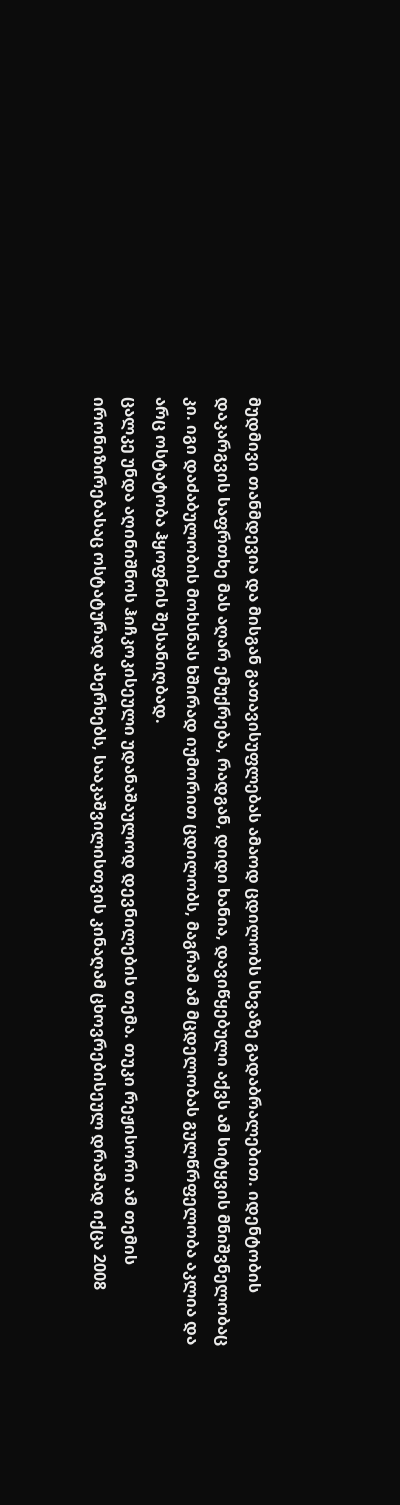მუდმივი თანმდევია და მისგან გათავისუფლებას ამაოდ ცდილობს სხვაზე გადაბრალებით. იდენტობის დაკარგვის საფრთხე მას აღარ ემუქრება, რადგან, დიდი ხანია, დავიწყებული აქვს ამ სიტყვის მნიშვნელობაც კი. იგი დაძაბულობის მოხსნას ხშირად იუმორით ცდილობს, მაგრამ ამ მცდელობას გულწრფელობა აკლია და არც ოსტატობა ჰყოფნის შესანიღბად.
ცალკე უნდა აღინიშნოს ჰიჩკოკისეული უდანაშაულოდ დევნილების თემა. თუკი რეჟისორი ამ თემის ირონიზირებასაც ოსტატურად ახერხებს, სააკაშვილისთვის კინაღამ ცხოვრებისეულ დრამად იქცა 2008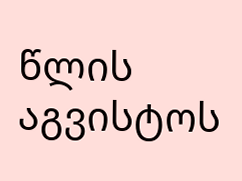წლის აგვისტოს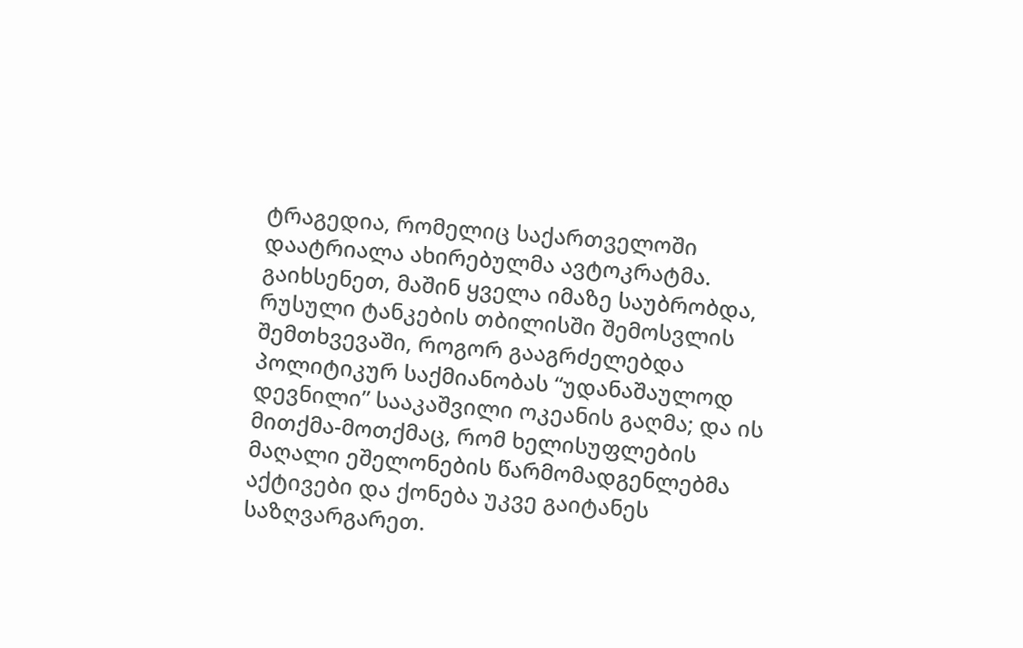ტრაგედია, რომელიც საქართველოში დაატრიალა ახირებულმა ავტოკრატმა. გაიხსენეთ, მაშინ ყველა იმაზე საუბრობდა, რუსული ტანკების თბილისში შემოსვლის შემთხვევაში, როგორ გააგრძელებდა პოლიტიკურ საქმიანობას “უდანაშაულოდ დევნილი” სააკაშვილი ოკეანის გაღმა; და ის მითქმა-მოთქმაც, რომ ხელისუფლების მაღალი ეშელონების წარმომადგენლებმა აქტივები და ქონება უკვე გაიტანეს საზღვარგარეთ.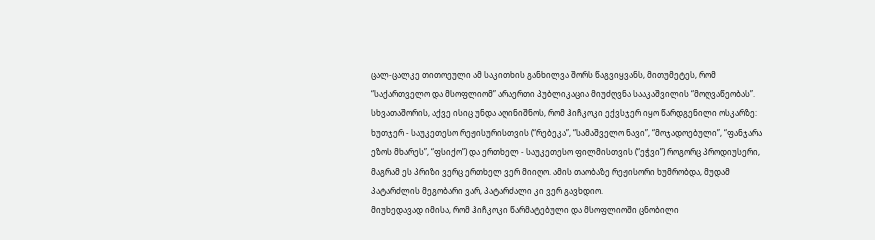ცალ-ცალკე თითოეული ამ საკითხის განხილვა შორს წაგვიყვანს, მითუმეტეს, რომ “საქართველო და მსოფლიომ” არაერთი პუბლიკაცია მიუძღვნა სააკაშვილის “მოღვაწეობას”.
სხვათაშორის, აქვე ისიც უნდა აღინიშნოს, რომ ჰიჩკოკი ექვსჯერ იყო წარდგენილი ოსკარზე: ხუთჯერ - საუკეთესო რეჟისურისთვის (“რებეკა”, “სამაშველო ნავი”, “მოჯადოებული”, “ფანჯარა ეზოს მხარეს”, “ფსიქო”) და ერთხელ - საუკეთესო ფილმისთვის (“ეჭვი”) როგორც პროდიუსერი, მაგრამ ეს პრიზი ვერც ერთხელ ვერ მიიღო. ამის თაობაზე რეჟისორი ხუმრობდა, მუდამ პატარძლის მეგობარი ვარ, პატარძალი კი ვერ გავხდიო.
მიუხედავად იმისა, რომ ჰიჩკოკი წარმატებული და მსოფლიოში ცნობილი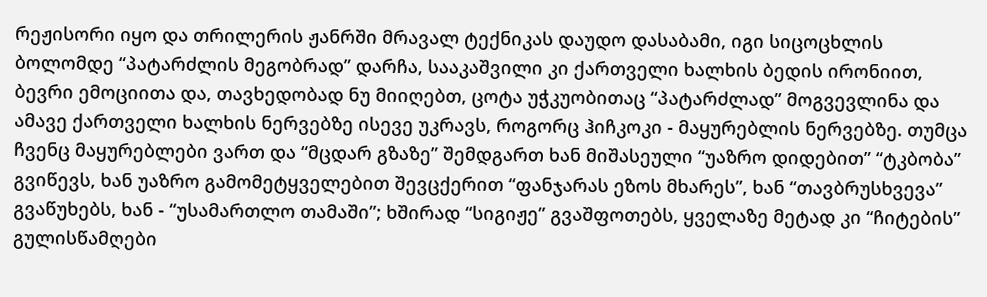რეჟისორი იყო და თრილერის ჟანრში მრავალ ტექნიკას დაუდო დასაბამი, იგი სიცოცხლის ბოლომდე “პატარძლის მეგობრად” დარჩა, სააკაშვილი კი ქართველი ხალხის ბედის ირონიით, ბევრი ემოციითა და, თავხედობად ნუ მიიღებთ, ცოტა უჭკუობითაც “პატარძლად” მოგვევლინა და ამავე ქართველი ხალხის ნერვებზე ისევე უკრავს, როგორც ჰიჩკოკი - მაყურებლის ნერვებზე. თუმცა ჩვენც მაყურებლები ვართ და “მცდარ გზაზე” შემდგართ ხან მიშასეული “უაზრო დიდებით” “ტკბობა” გვიწევს, ხან უაზრო გამომეტყველებით შევცქერით “ფანჯარას ეზოს მხარეს”, ხან “თავბრუსხვევა” გვაწუხებს, ხან - “უსამართლო თამაში”; ხშირად “სიგიჟე” გვაშფოთებს, ყველაზე მეტად კი “ჩიტების” გულისწამღები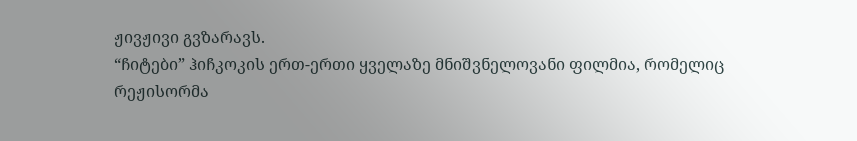ჟივჟივი გვზარავს.
“ჩიტები” ჰიჩკოკის ერთ-ერთი ყველაზე მნიშვნელოვანი ფილმია, რომელიც რეჟისორმა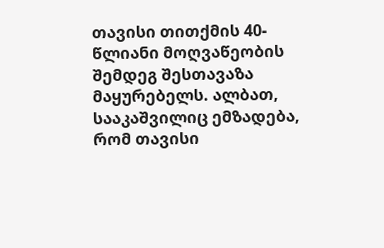თავისი თითქმის 40-წლიანი მოღვაწეობის შემდეგ შესთავაზა მაყურებელს. ალბათ, სააკაშვილიც ემზადება, რომ თავისი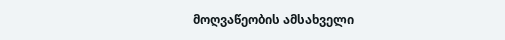მოღვაწეობის ამსახველი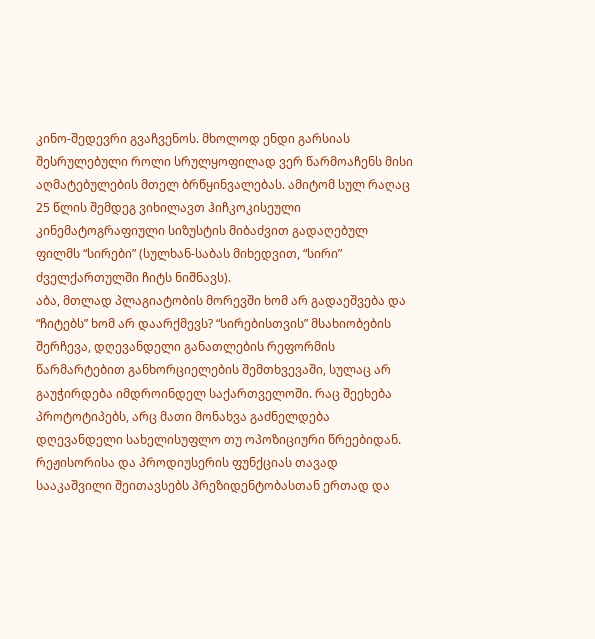კინო-შედევრი გვაჩვენოს. მხოლოდ ენდი გარსიას შესრულებული როლი სრულყოფილად ვერ წარმოაჩენს მისი აღმატებულების მთელ ბრწყინვალებას. ამიტომ სულ რაღაც 25 წლის შემდეგ ვიხილავთ ჰიჩკოკისეული კინემატოგრაფიული სიზუსტის მიბაძვით გადაღებულ ფილმს “სირები” (სულხან-საბას მიხედვით, “სირი” ძველქართულში ჩიტს ნიშნავს).
აბა, მთლად პლაგიატობის მორევში ხომ არ გადაეშვება და “ჩიტებს” ხომ არ დაარქმევს? “სირებისთვის” მსახიობების შერჩევა, დღევანდელი განათლების რეფორმის წარმარტებით განხორციელების შემთხვევაში, სულაც არ გაუჭირდება იმდროინდელ საქართველოში. რაც შეეხება პროტოტიპებს, არც მათი მონახვა გაძნელდება დღევანდელი სახელისუფლო თუ ოპოზიციური წრეებიდან. რეჟისორისა და პროდიუსერის ფუნქციას თავად სააკაშვილი შეითავსებს პრეზიდენტობასთან ერთად და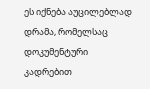ეს იქნება აუცილებლად დრამა, რომელსაც დოკუმენტური კადრებით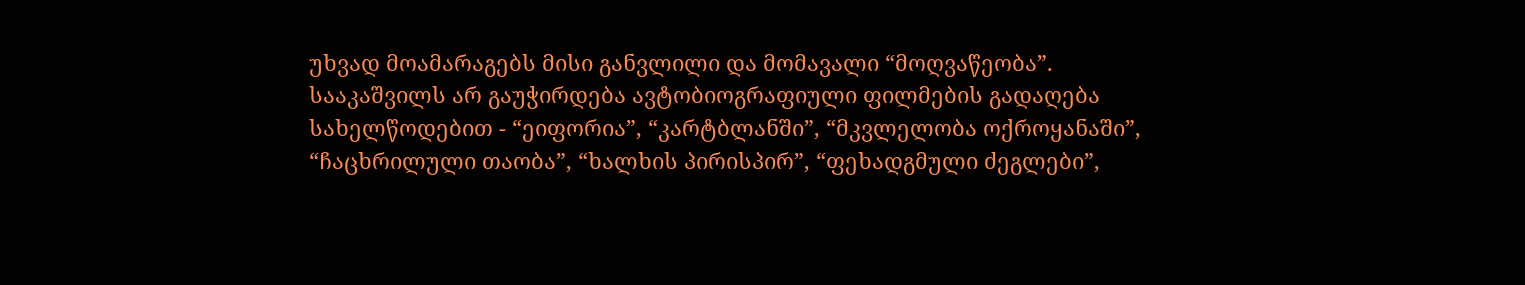უხვად მოამარაგებს მისი განვლილი და მომავალი “მოღვაწეობა”.
სააკაშვილს არ გაუჭირდება ავტობიოგრაფიული ფილმების გადაღება სახელწოდებით - “ეიფორია”, “კარტბლანში”, “მკვლელობა ოქროყანაში”, “ჩაცხრილული თაობა”, “ხალხის პირისპირ”, “ფეხადგმული ძეგლები”,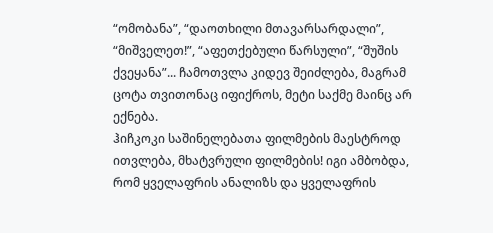“ომობანა”, “დაოთხილი მთავარსარდალი”, “მიშველეთ!”, “აფეთქებული წარსული”, “შუშის ქვეყანა”... ჩამოთვლა კიდევ შეიძლება, მაგრამ ცოტა თვითონაც იფიქროს, მეტი საქმე მაინც არ ექნება.
ჰიჩკოკი საშინელებათა ფილმების მაესტროდ ითვლება, მხატვრული ფილმების! იგი ამბობდა, რომ ყველაფრის ანალიზს და ყველაფრის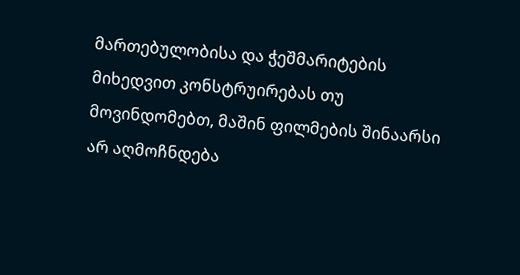მართებულობისა და ჭეშმარიტების მიხედვით კონსტრუირებას თუ მოვინდომებთ, მაშინ ფილმების შინაარსი არ აღმოჩნდება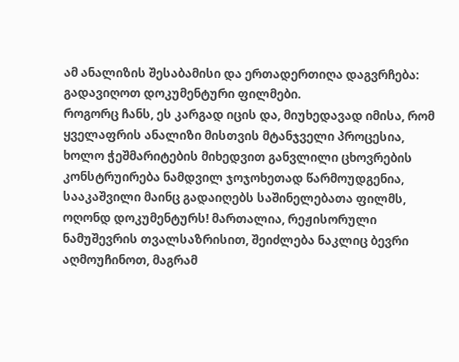ამ ანალიზის შესაბამისი და ერთადერთიღა დაგვრჩება: გადავიღოთ დოკუმენტური ფილმები.
როგორც ჩანს, ეს კარგად იცის და, მიუხედავად იმისა, რომ ყველაფრის ანალიზი მისთვის მტანჯველი პროცესია, ხოლო ჭეშმარიტების მიხედვით განვლილი ცხოვრების კონსტრუირება ნამდვილ ჯოჯოხეთად წარმოუდგენია, სააკაშვილი მაინც გადაიღებს საშინელებათა ფილმს, ოღონდ დოკუმენტურს! მართალია, რეჟისორული ნამუშევრის თვალსაზრისით, შეიძლება ნაკლიც ბევრი აღმოუჩინოთ, მაგრამ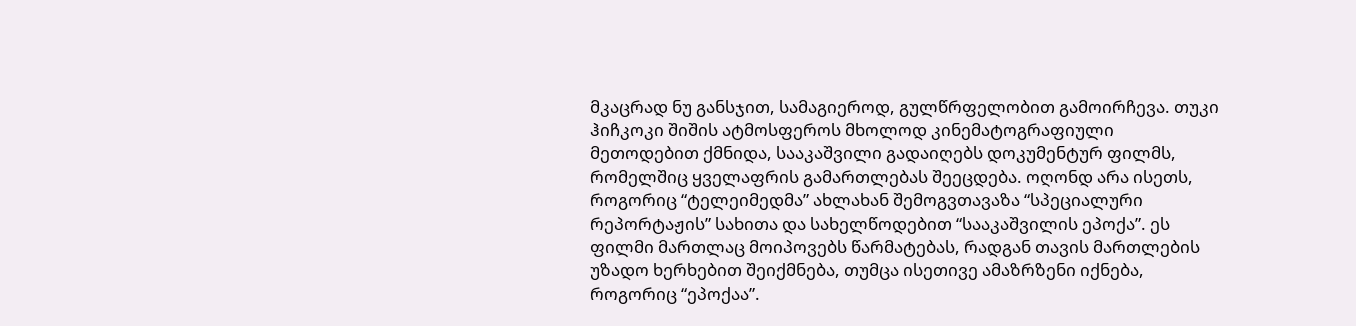მკაცრად ნუ განსჯით, სამაგიეროდ, გულწრფელობით გამოირჩევა. თუკი ჰიჩკოკი შიშის ატმოსფეროს მხოლოდ კინემატოგრაფიული მეთოდებით ქმნიდა, სააკაშვილი გადაიღებს დოკუმენტურ ფილმს, რომელშიც ყველაფრის გამართლებას შეეცდება. ოღონდ არა ისეთს, როგორიც “ტელეიმედმა” ახლახან შემოგვთავაზა “სპეციალური რეპორტაჟის” სახითა და სახელწოდებით “სააკაშვილის ეპოქა”. ეს ფილმი მართლაც მოიპოვებს წარმატებას, რადგან თავის მართლების უზადო ხერხებით შეიქმნება, თუმცა ისეთივე ამაზრზენი იქნება, როგორიც “ეპოქაა”.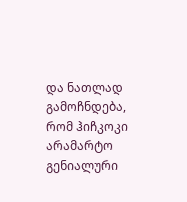და ნათლად გამოჩნდება, რომ ჰიჩკოკი არამარტო გენიალური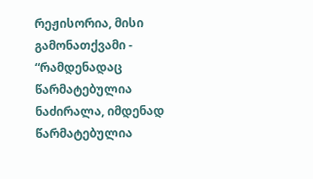რეჟისორია, მისი გამონათქვამი - “რამდენადაც წარმატებულია ნაძირალა, იმდენად წარმატებულია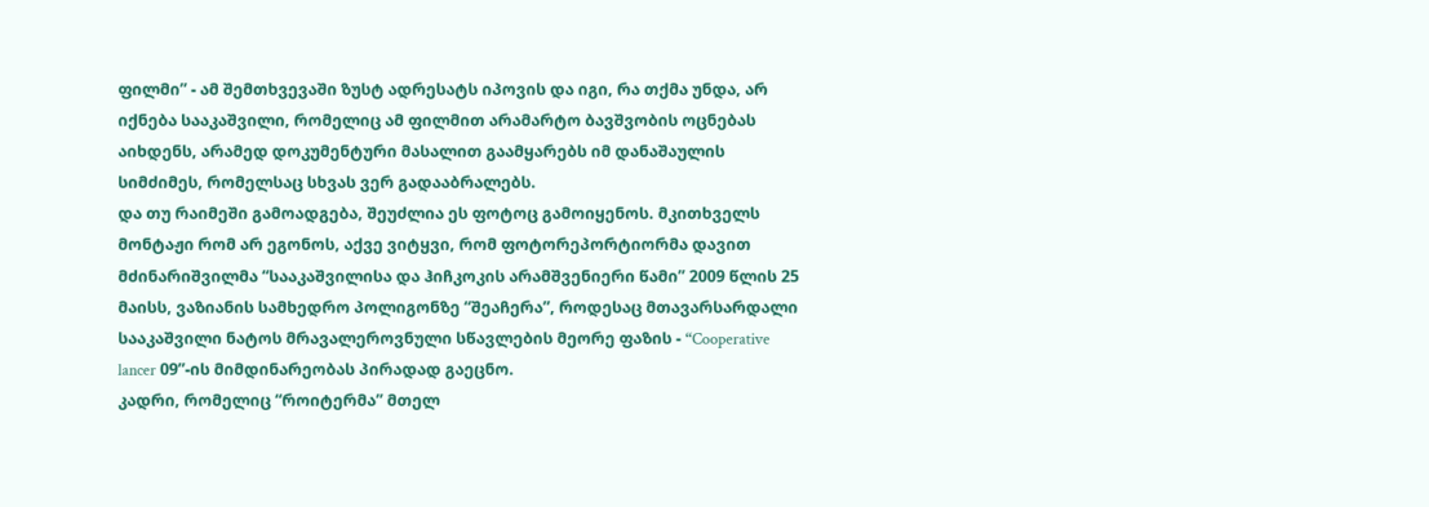ფილმი” - ამ შემთხვევაში ზუსტ ადრესატს იპოვის და იგი, რა თქმა უნდა, არ იქნება სააკაშვილი, რომელიც ამ ფილმით არამარტო ბავშვობის ოცნებას აიხდენს, არამედ დოკუმენტური მასალით გაამყარებს იმ დანაშაულის სიმძიმეს, რომელსაც სხვას ვერ გადააბრალებს.
და თუ რაიმეში გამოადგება, შეუძლია ეს ფოტოც გამოიყენოს. მკითხველს მონტაჟი რომ არ ეგონოს, აქვე ვიტყვი, რომ ფოტორეპორტიორმა დავით მძინარიშვილმა “სააკაშვილისა და ჰიჩკოკის არამშვენიერი წამი” 2009 წლის 25 მაისს, ვაზიანის სამხედრო პოლიგონზე “შეაჩერა”, როდესაც მთავარსარდალი სააკაშვილი ნატოს მრავალეროვნული სწავლების მეორე ფაზის - “Cooperative lancer 09”-ის მიმდინარეობას პირადად გაეცნო.
კადრი, რომელიც “როიტერმა” მთელ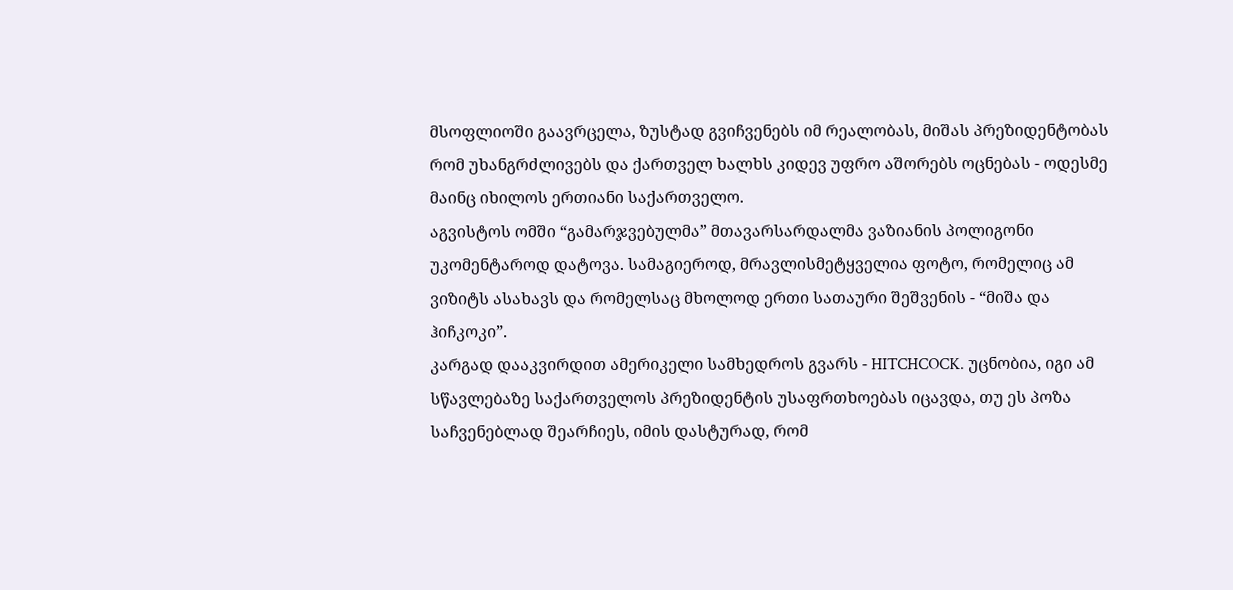მსოფლიოში გაავრცელა, ზუსტად გვიჩვენებს იმ რეალობას, მიშას პრეზიდენტობას რომ უხანგრძლივებს და ქართველ ხალხს კიდევ უფრო აშორებს ოცნებას - ოდესმე მაინც იხილოს ერთიანი საქართველო.
აგვისტოს ომში “გამარჯვებულმა” მთავარსარდალმა ვაზიანის პოლიგონი უკომენტაროდ დატოვა. სამაგიეროდ, მრავლისმეტყველია ფოტო, რომელიც ამ ვიზიტს ასახავს და რომელსაც მხოლოდ ერთი სათაური შეშვენის - “მიშა და ჰიჩკოკი”.
კარგად დააკვირდით ამერიკელი სამხედროს გვარს - HITCHCOCK. უცნობია, იგი ამ სწავლებაზე საქართველოს პრეზიდენტის უსაფრთხოებას იცავდა, თუ ეს პოზა საჩვენებლად შეარჩიეს, იმის დასტურად, რომ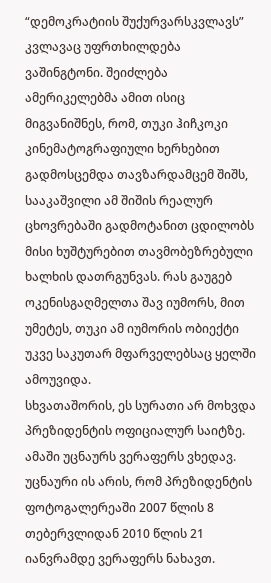“დემოკრატიის შუქურვარსკვლავს” კვლავაც უფრთხილდება ვაშინგტონი. შეიძლება ამერიკელებმა ამით ისიც მიგვანიშნეს, რომ, თუკი ჰიჩკოკი კინემატოგრაფიული ხერხებით გადმოსცემდა თავზარდამცემ შიშს, სააკაშვილი ამ შიშის რეალურ ცხოვრებაში გადმოტანით ცდილობს მისი ხუშტურებით თავმობეზრებული ხალხის დათრგუნვას. რას გაუგებ ოკენისგაღმელთა შავ იუმორს, მით უმეტეს, თუკი ამ იუმორის ობიექტი უკვე საკუთარ მფარველებსაც ყელში ამოუვიდა.
სხვათაშორის, ეს სურათი არ მოხვდა პრეზიდენტის ოფიციალურ საიტზე. ამაში უცნაურს ვერაფერს ვხედავ. უცნაური ის არის, რომ პრეზიდენტის ფოტოგალერეაში 2007 წლის 8 თებერვლიდან 2010 წლის 21 იანვრამდე ვერაფერს ნახავთ.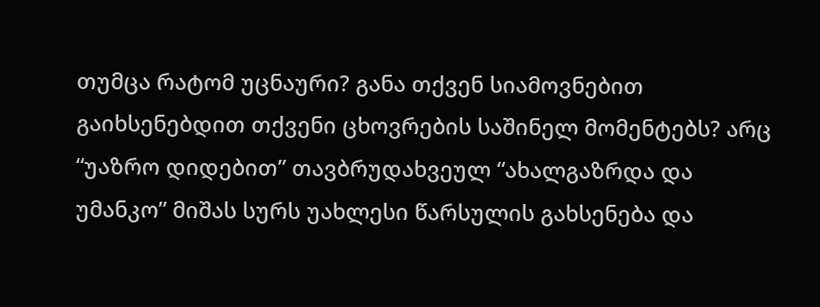თუმცა რატომ უცნაური? განა თქვენ სიამოვნებით გაიხსენებდით თქვენი ცხოვრების საშინელ მომენტებს? არც “უაზრო დიდებით” თავბრუდახვეულ “ახალგაზრდა და უმანკო” მიშას სურს უახლესი წარსულის გახსენება და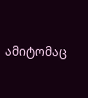ამიტომაც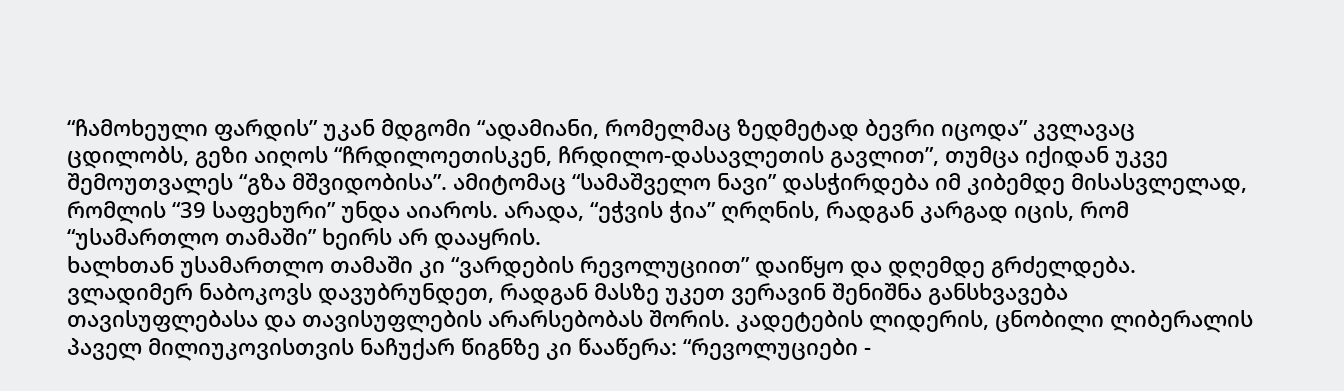“ჩამოხეული ფარდის” უკან მდგომი “ადამიანი, რომელმაც ზედმეტად ბევრი იცოდა” კვლავაც ცდილობს, გეზი აიღოს “ჩრდილოეთისკენ, ჩრდილო-დასავლეთის გავლით”, თუმცა იქიდან უკვე შემოუთვალეს “გზა მშვიდობისა”. ამიტომაც “სამაშველო ნავი” დასჭირდება იმ კიბემდე მისასვლელად, რომლის “39 საფეხური” უნდა აიაროს. არადა, “ეჭვის ჭია” ღრღნის, რადგან კარგად იცის, რომ “უსამართლო თამაში” ხეირს არ დააყრის.
ხალხთან უსამართლო თამაში კი “ვარდების რევოლუციით” დაიწყო და დღემდე გრძელდება.
ვლადიმერ ნაბოკოვს დავუბრუნდეთ, რადგან მასზე უკეთ ვერავინ შენიშნა განსხვავება თავისუფლებასა და თავისუფლების არარსებობას შორის. კადეტების ლიდერის, ცნობილი ლიბერალის პაველ მილიუკოვისთვის ნაჩუქარ წიგნზე კი წააწერა: “რევოლუციები -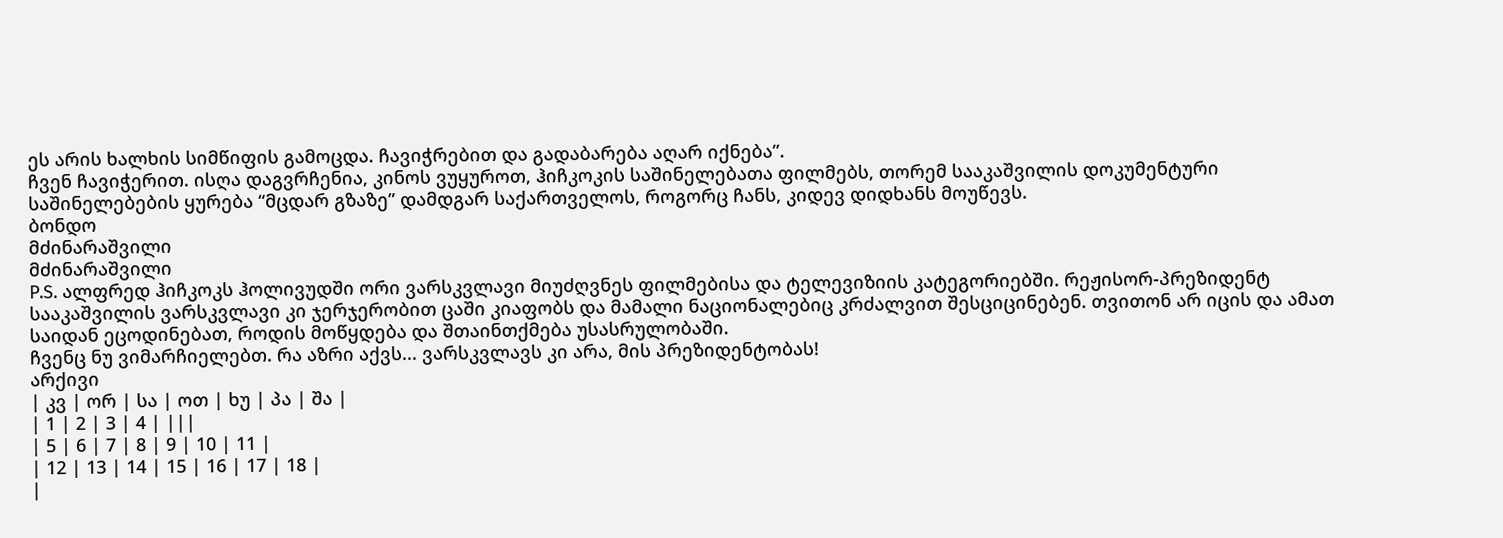ეს არის ხალხის სიმწიფის გამოცდა. ჩავიჭრებით და გადაბარება აღარ იქნება”.
ჩვენ ჩავიჭერით. ისღა დაგვრჩენია, კინოს ვუყუროთ, ჰიჩკოკის საშინელებათა ფილმებს, თორემ სააკაშვილის დოკუმენტური საშინელებების ყურება “მცდარ გზაზე” დამდგარ საქართველოს, როგორც ჩანს, კიდევ დიდხანს მოუწევს.
ბონდო
მძინარაშვილი
მძინარაშვილი
P.S. ალფრედ ჰიჩკოკს ჰოლივუდში ორი ვარსკვლავი მიუძღვნეს ფილმებისა და ტელევიზიის კატეგორიებში. რეჟისორ-პრეზიდენტ სააკაშვილის ვარსკვლავი კი ჯერჯერობით ცაში კიაფობს და მამალი ნაციონალებიც კრძალვით შესციცინებენ. თვითონ არ იცის და ამათ საიდან ეცოდინებათ, როდის მოწყდება და შთაინთქმება უსასრულობაში.
ჩვენც ნუ ვიმარჩიელებთ. რა აზრი აქვს... ვარსკვლავს კი არა, მის პრეზიდენტობას!
არქივი
| კვ | ორ | სა | ოთ | ხუ | პა | შა |
| 1 | 2 | 3 | 4 | |||
| 5 | 6 | 7 | 8 | 9 | 10 | 11 |
| 12 | 13 | 14 | 15 | 16 | 17 | 18 |
|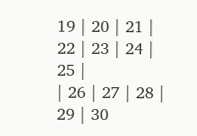19 | 20 | 21 | 22 | 23 | 24 | 25 |
| 26 | 27 | 28 | 29 | 30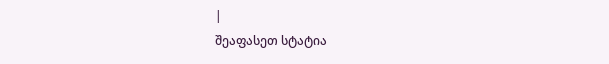|
შეაფასეთ სტატია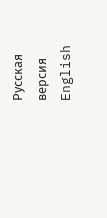Русская версия
English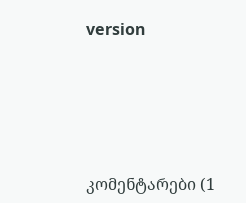version






კომენტარები (1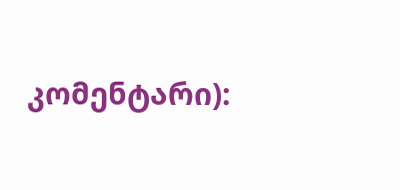კომენტარი):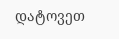დატოვეთ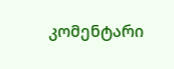კომენტარი